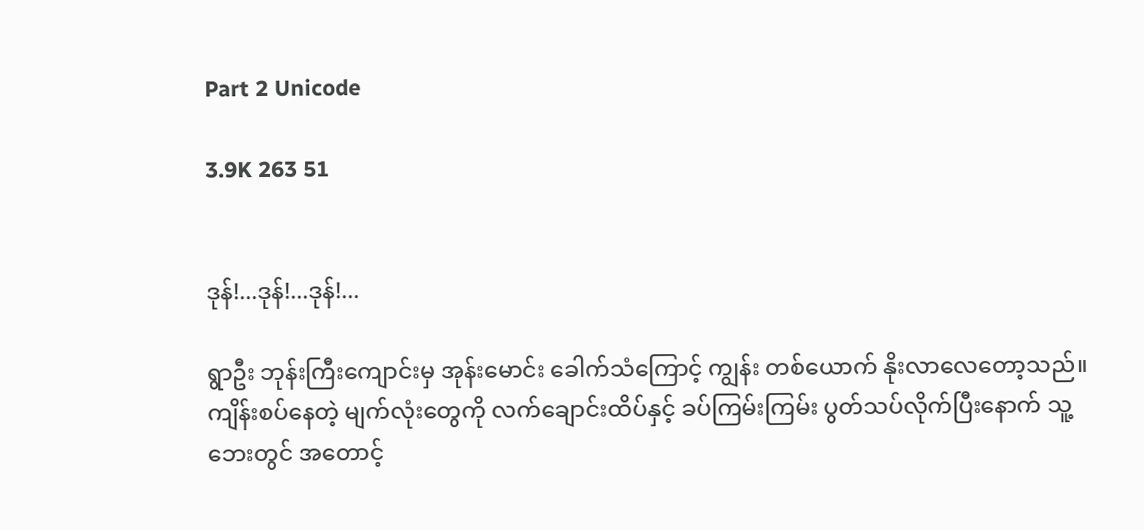Part 2 Unicode

3.9K 263 51


ဒုန်!...ဒုန်!...ဒုန်!...

ရွာဦး ဘုန်းကြီးကျောင်းမှ အုန်းမောင်း ခေါက်သံကြောင့် ကျွန်း တစ်ယောက် နိုးလာလေတော့သည်။ကျိန်းစပ်နေတဲ့ မျက်လုံးတွေကို လက်ချောင်းထိပ်နှင့် ခပ်ကြမ်းကြမ်း ပွတ်သပ်လိုက်ပြီးနောက် သူ့ ဘေးတွင် အတောင့်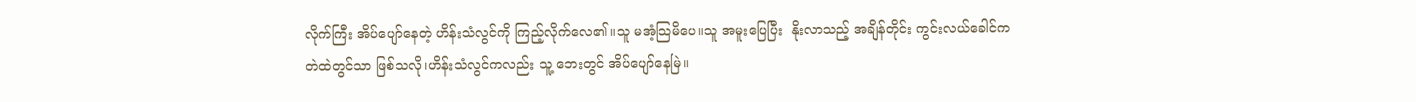လိုက်ကြီး အိပ်ပျော်နေတဲ့ ဟိန်းသံလွင်ကို ကြည့်လိုက်လေ၏။သူ မအံ့သြမိပေ။သူ အမူးပြေပြီး  နိုးလာသည့် အချိန်တိုင်း ကွင်းလယ်ခေါင်က
တဲထဲတွင်သာ ဖြစ်သလို၊ဟိန်းသံလွင်ကလည်း သူ့ ဘေးတွင် အိပ်ပျော်နေမြဲ။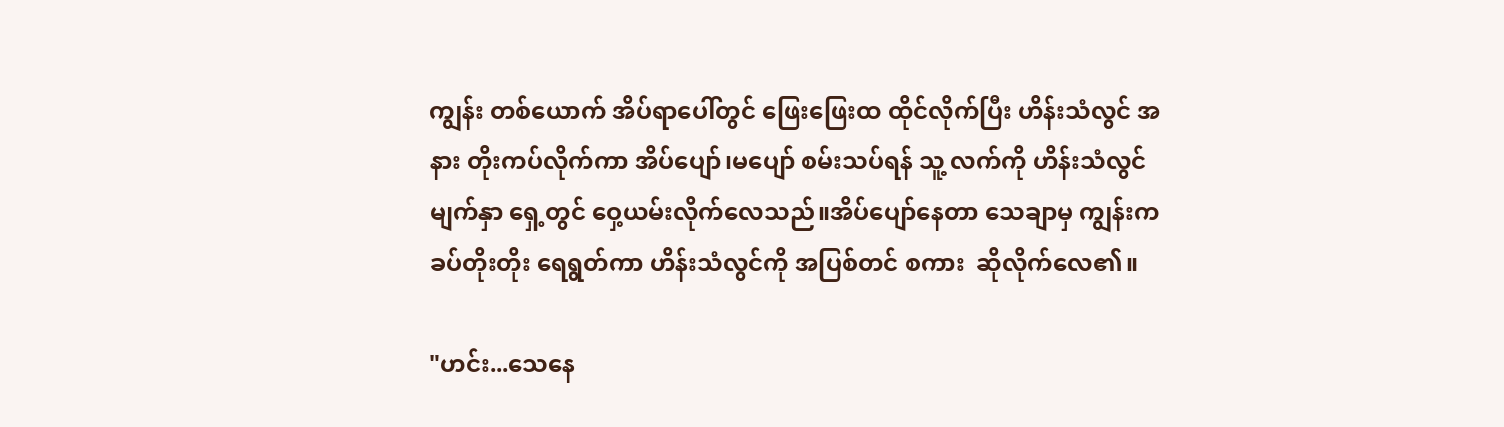ကျွန်း တစ်ယောက် အိပ်ရာပေါ်တွင် ဖြေးဖြေးထ ထိုင်လိုက်ပြီး ဟိန်းသံလွင် အနား တိုးကပ်လိုက်ကာ အိပ်ပျော်၊မပျော် စမ်းသပ်ရန် သူ့ လက်ကို ဟိန်းသံလွင် မျက်နှာ ရှေ့တွင် ဝှေ့ယမ်းလိုက်လေသည်။အိပ်ပျော်နေတာ သေချာမှ ကျွန်းက ခပ်တိုးတိုး ရေရွတ်ကာ ဟိန်းသံလွင်ကို အပြစ်တင် စကား  ဆိုလိုက်လေ၏။

"ဟင်း...သေနေ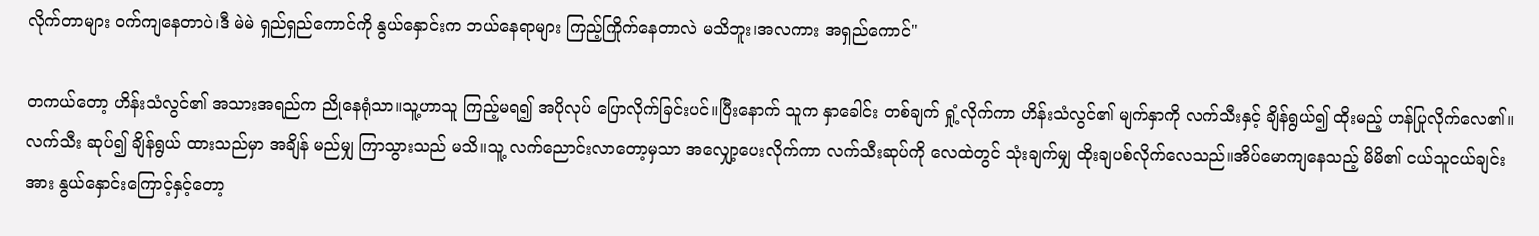လိုက်တာများ ဝက်ကျနေတာပဲ၊ဒီ မဲမဲ ရှည်ရှည်ကောင်ကို နွယ်နှောင်းက ဘယ်နေရာများ ကြည့်ကြိုက်နေတာလဲ မသိဘူး၊အလကား အရှည်ကောင်"

တကယ်တော့ ဟိန်းသံလွင်၏ အသားအရည်က ညိုနေရုံသာ။သူ့ဟာသူ ကြည့်မရ၍ အပိုလုပ် ပြောလိုက်ခြင်းပင်။ပြီးနောက် သူက နှာခေါင်း တစ်ချက် ရှုံ့လိုက်ကာ ဟိန်းသံလွင်၏ မျက်နှာကို လက်သီးနှင့် ချိန်ရွယ်၍ ထိုးမည့် ဟန်ပြုလိုက်လေ၏။လက်သီး ဆုပ်၍ ချိန်ရွယ် ထားသည်မှာ အချိန် မည်မျှ ကြာသွားသည် မသိ။သူ့ လက်ညောင်းလာတော့မှသာ အလျှော့ပေးလိုက်ကာ လက်သီးဆုပ်ကို လေထဲတွင် သုံးချက်မျှ ထိုးချပစ်လိုက်လေသည်။အိပ်မောကျနေသည့် မိမိ၏ ငယ်သူငယ်ချင်းအား နွယ်နှောင်းကြောင့်နှင့်တော့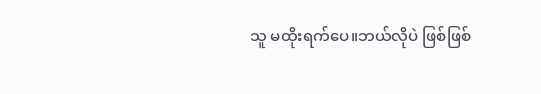သူ မထိုးရက်ပေ။ဘယ်လိုပဲ ဖြစ်ဖြစ်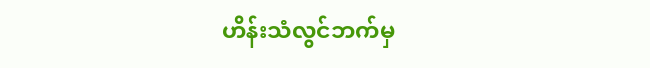ဟိန်းသံလွင်ဘက်မှ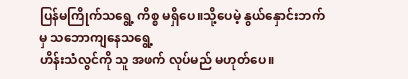ပြန်မကြိုက်သရွေ့ ကိစ္စ မရှိပေ။သို့ပေမဲ့ နွယ်နှောင်းဘက်မှ သဘောကျနေသရွေ့
ဟိန်းသံလွင်ကို သူ အဖက် လုပ်မည် မဟုတ်ပေ။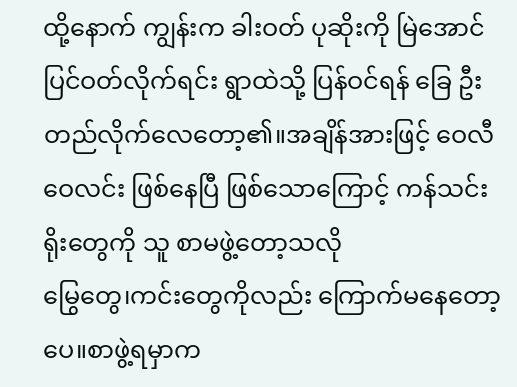ထို့နောက် ကျွန်းက ခါးဝတ် ပုဆိုးကို မြဲအောင် ပြင်ဝတ်လိုက်ရင်း ရွာထဲသို့ ပြန်ဝင်ရန် ခြေ ဦးတည်လိုက်လေတော့၏။အချိန်အားဖြင့် ဝေလီဝေလင်း ဖြစ်နေပြီ ဖြစ်သောကြောင့် ကန်သင်းရိုးတွေကို သူ စာမဖွဲ့တော့သလို
မြွေတွေ၊ကင်းတွေကိုလည်း ကြောက်မနေတော့ပေ။စာဖွဲ့ရမှာက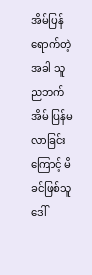အိမ်ပြန်ရောက်တဲ့ အခါ သူ
ညဘက် အိမ် ပြန်မလာခြင်းကြောင့် မိခင်ဖြစ်သူ ဒေါ်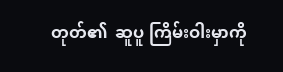တုတ်၏  ဆူပူ ကြိမ်းဝါးမှာကို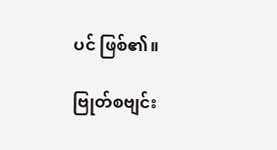ပင် ဖြစ်၏။

ဗြုတ်စဗျင်း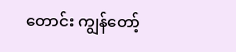တောင်း ကျွန်တော့်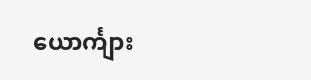ယောင်္ကျား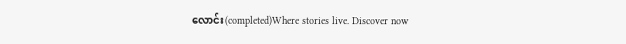လောင်း(completed)Where stories live. Discover now